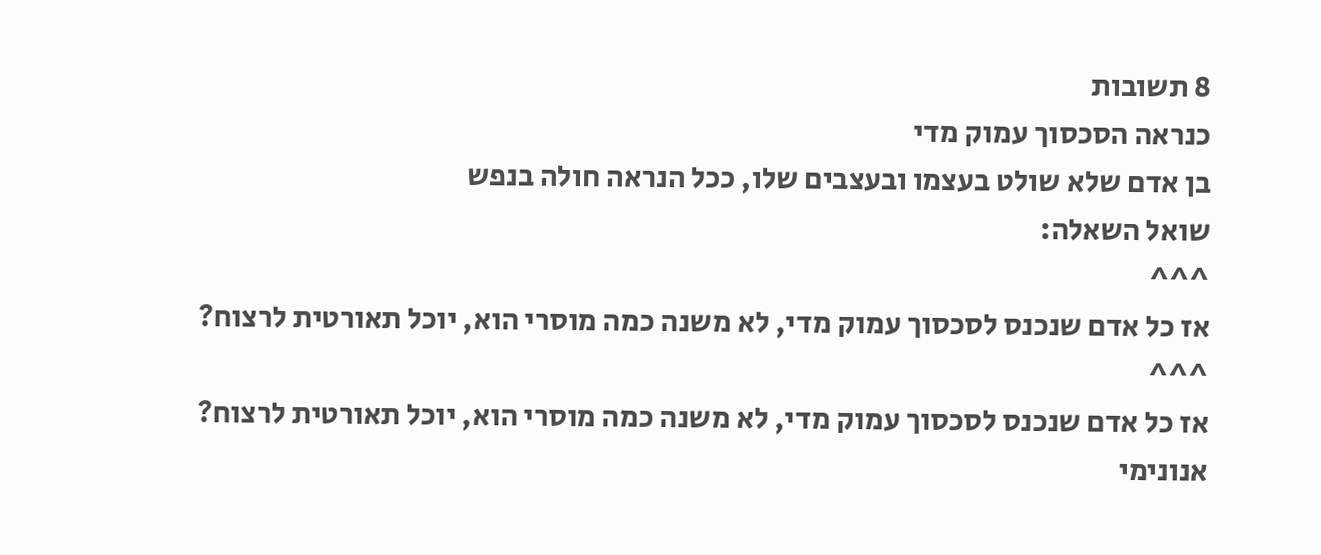8 תשובות
כנראה הסכסוך עמוק מדי
בן אדם שלא שולט בעצמו ובעצבים שלו, ככל הנראה חולה בנפש
שואל השאלה:
^^^
אז כל אדם שנכנס לסכסוך עמוק מדי, לא משנה כמה מוסרי הוא, יוכל תאורטית לרצוח?
^^^
אז כל אדם שנכנס לסכסוך עמוק מדי, לא משנה כמה מוסרי הוא, יוכל תאורטית לרצוח?
אנונימי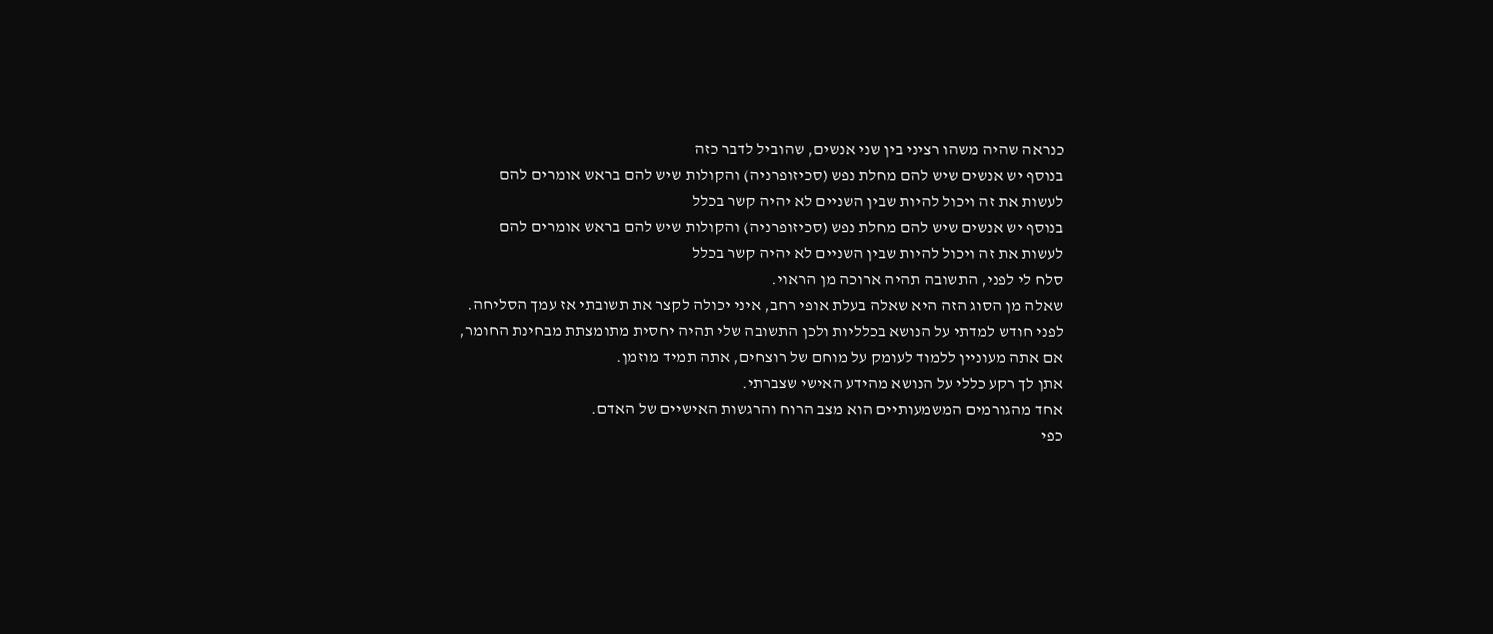כנראה שהיה משהו רציני בין שני אנשים, שהוביל לדבר כזה
בנוסף יש אנשים שיש להם מחלת נפש (סכיזופרניה) והקולות שיש להם בראש אומרים להם לעשות את זה ויכול להיות שבין השניים לא יהיה קשר בכלל
בנוסף יש אנשים שיש להם מחלת נפש (סכיזופרניה) והקולות שיש להם בראש אומרים להם לעשות את זה ויכול להיות שבין השניים לא יהיה קשר בכלל
סלח לי לפני, התשובה תהיה ארוכה מן הראוי.
שאלה מן הסוג הזה היא שאלה בעלת אופי רחב, איני יכולה לקצר את תשובתי אז עמך הסליחה.
לפני חודש למדתי על הנושא בכלליות ולכן התשובה שלי תהיה יחסית מתומצתת מבחינת החומר, אם אתה מעוניין ללמוד לעומק על מוחם של רוצחים, אתה תמיד מוזמן.
אתן לך רקע כללי על הנושא מהידע האישי שצברתי.
אחד מהגורמים המשמעותיים הוא מצב הרוח והרגשות האישיים של האדם.
כפי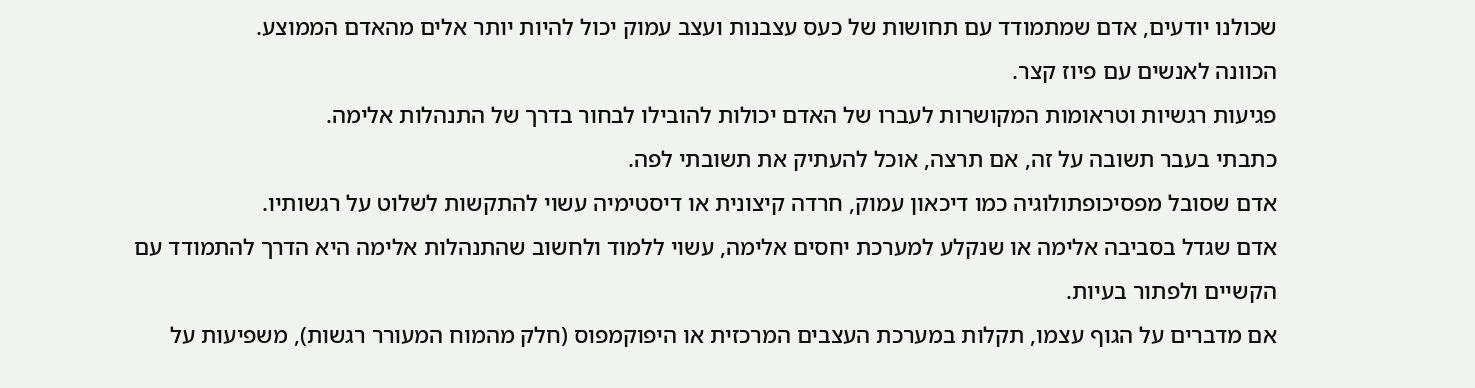שכולנו יודעים, אדם שמתמודד עם תחושות של כעס עצבנות ועצב עמוק יכול להיות יותר אלים מהאדם הממוצע.
הכוונה לאנשים עם פיוז קצר.
פגיעות רגשיות וטראומות המקושרות לעברו של האדם יכולות להובילו לבחור בדרך של התנהלות אלימה.
כתבתי בעבר תשובה על זה, אם תרצה, אוכל להעתיק את תשובתי לפה.
אדם שסובל מפסיכופתולוגיה כמו דיכאון עמוק, חרדה קיצונית או דיסטימיה עשוי להתקשות לשלוט על רגשותיו.
אדם שגדל בסביבה אלימה או שנקלע למערכת יחסים אלימה, עשוי ללמוד ולחשוב שהתנהלות אלימה היא הדרך להתמודד עם הקשיים ולפתור בעיות.
אם מדברים על הגוף עצמו, תקלות במערכת העצבים המרכזית או היפוקמפוס (חלק מהמוח המעורר רגשות), משפיעות על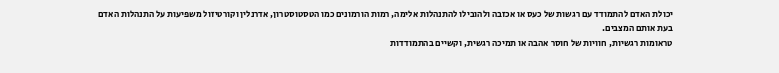יכולת האדם להתמודד עם רגשות של כעס או אכזבה ולהובילו להתנהלות אלימה, רמות הורמונים כמו הטסטוסטרון, אדרנלין וקורטיזול משפיעות על התנהלות האדם בעת אותם המצבים.
טראומות רגשיות, חוויות של חוסר אהבה או תמיכה רגשית, וקשיים בהתמודדות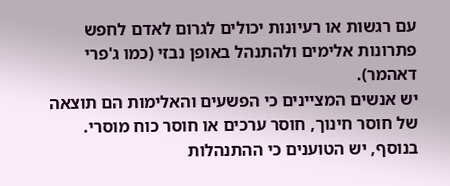עם רגשות או רעיונות יכולים לגרום לאדם לחפש פתרונות אלימים ולהתנהל באופן נבזי (כמו ג'פרי דאהמר).
יש אנשים המציינים כי הפשעים והאלימות הם תוצאה של חוסר חינוך, חוסר ערכים או חוסר כוח מוסרי.
בנוסף, יש הטוענים כי ההתנהלות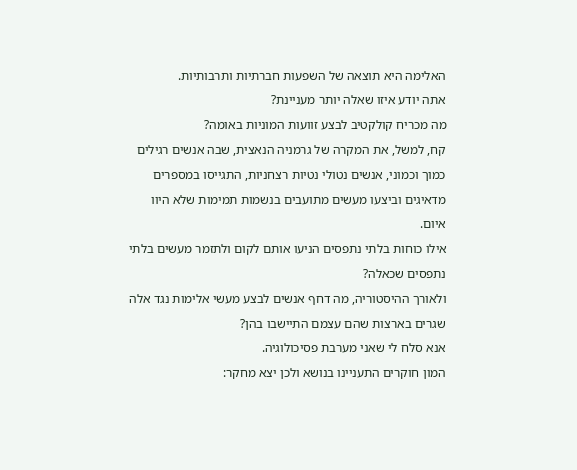האלימה היא תוצאה של השפעות חברתיות ותרבותיות.
אתה יודע איזו שאלה יותר מעניינת?
מה מכריח קולקטיב לבצע זוועות המוניות באומה?
קח, למשל, את המקרה של גרמניה הנאצית, שבה אנשים רגילים כמוך וכמוני, אנשים נטולי נטיות רצחניות, התגייסו במספרים מדאיגים וביצעו מעשים מתועבים בנשמות תמימות שלא היוו איום.
אילו כוחות בלתי נתפסים הניעו אותם לקום ולתזמר מעשים בלתי נתפסים שכאלה?
ולאורך ההיסטוריה, מה דחף אנשים לבצע מעשי אלימות נגד אלה שגרים בארצות שהם עצמם התיישבו בהן?
אנא סלח לי שאני מערבת פסיכולוגיה.
המון חוקרים התעניינו בנושא ולכן יצא מחקר: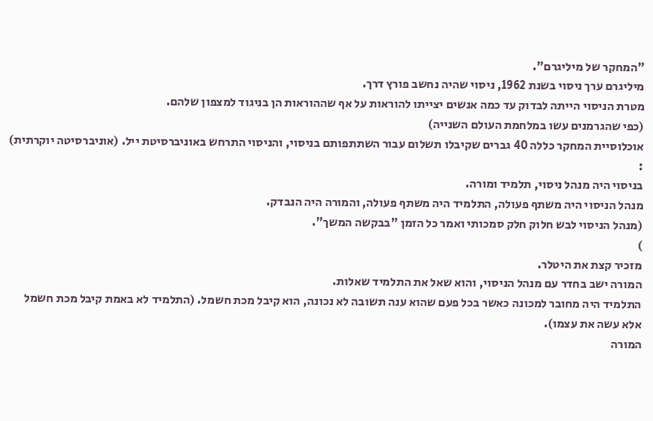"המחקר של מיליגרם".
מיליגרם ערך ניסוי בשנת 1962, ניסוי שהיה נחשב פורץ דרך.
מטרת הניסוי הייתה לבדוק עד כמה אנשים יצייתו להוראות על אף שההוראות הן בניגוד למצפון שלהם.
(כפי שהגרמנים עשו במלחמת העולם השנייה)
אוכלוסיית המחקר כללה 40 גברים שקיבלו תשלום עבור השתתפותם בניסוי, והניסוי התרחש באוניברסיטת ייל. (אוניברסיטה יוקרתית)
:
בניסוי היה מנהל ניסוי, תלמיד ומורה.
מנהל הניסוי היה משתף פעולה, התלמיד היה משתף פעולה, והמורה היה הנבדק.
(מנהל הניסוי לבש חלוק חלק סמכותי ואמר כל הזמן "בבקשה המשך".
)
מזכיר קצת את היטלר.
המורה ישב בחדר עם מנהל הניסוי, והוא שאל את התלמיד שאלות.
התלמיד היה מחובר למכונה כאשר בכל פעם שהוא ענה תשובה לא נכונה, הוא קיבל מכת חשמל. (התלמיד לא באמת קיבל מכת חשמל אלא עשה את עצמו).
המורה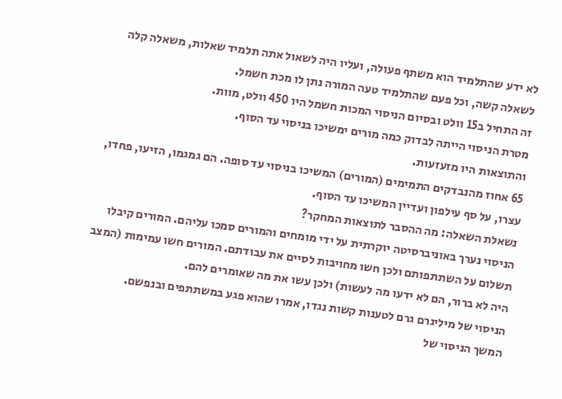לא ידע שהתלמיד הוא משתף פעולה, ועליו היה לשאול אתה תלמיד שאלות, משאלה קלה לשאלה קשה, וכל פעם שהתלמיד טעה המורה נתן לו מכת חשמל.
זה התחיל ב15 וולט ובסיום הניסוי המכות חשמל היו 450 וולט, מוות.
מטרת הניסוי הייתה לבדוק כמה מורים ימשיכו בניסוי עד הסוף.
והתוצאות היו מזעזעות.
65 אחוז מהנבדקים התמימים (המורים) המשיכו בניסוי עד סופה. הם גמגמו, הזיעו, פחדו, עצרו, על סף עילפון ועדיין המשיכו עד הסוף.
נשאלת השאלה: מה ההסבר לתוצאות המחקר?
הניסוי נערך באוניברסיטה יוקרתית על ידי מומחים והמורים סמכו עליהם. המורים קיבלו תשלום על השתתפותם ולכן חשו מחויבות לסיים את עבודתם. המורים חשו עמימות (המצב היה לא ברור, הם לא ידעו מה לעשות) ולכן עשו את מה שאומרים להם.
הניסוי של מיליגרם גרם לטענות קשות נגדו, אמרו שהוא פגע במשתתפים ובנפשם.
המשך הניסוי של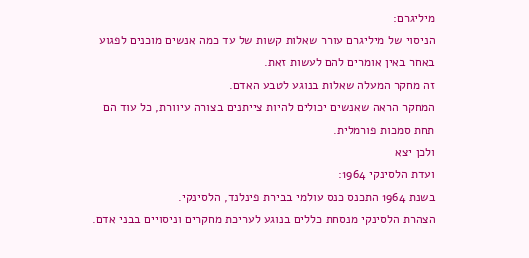מיליגרם:
הניסוי של מיליגרם עורר שאלות קשות של עד כמה אנשים מוכנים לפגוע באחר באין אומרים להם לעשות זאת.
זה מחקר המעלה שאלות בנוגע לטבע האדם.
המחקר הראה שאנשים יכולים להיות צייתנים בצורה עיוורת, כל עוד הם תחת סמכות פורמלית.
ולכן יצא
ועדת הלסינקי 1964:
בשנת 1964 התכנס כנס עולמי בבירת פינלנד, הלסינקי.
הצהרת הלסינקי מנסחת כללים בנוגע לעריכת מחקרים וניסויים בבני אדם.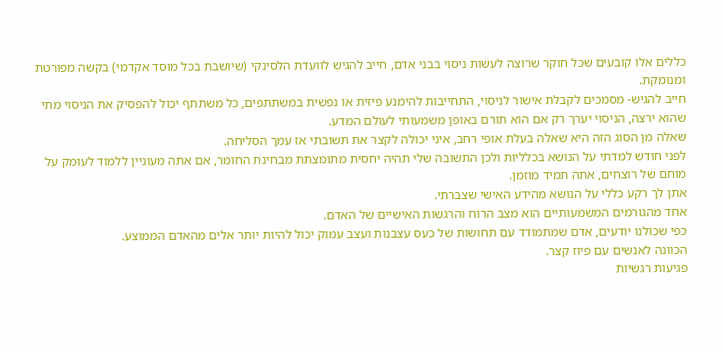כללים אלו קובעים שכל חוקר שרוצה לעשות ניסוי בבני אדם, חייב להגיש לוועדת הלסינקי (שיושבת בכל מוסד אקדמי) בקשה מפורטת ומנומקת.
חייב להגיש- מסמכים לקבלת אישור לניסוי, התחייבות להימנע פיזית או נפשית במשתתפים, כל משתתף יכול להפסיק את הניסוי מתי שהוא ירצה, הניסוי יערך רק אם הוא תורם באופן משמעותי לעולם המדע.
שאלה מן הסוג הזה היא שאלה בעלת אופי רחב, איני יכולה לקצר את תשובתי אז עמך הסליחה.
לפני חודש למדתי על הנושא בכלליות ולכן התשובה שלי תהיה יחסית מתומצתת מבחינת החומר, אם אתה מעוניין ללמוד לעומק על מוחם של רוצחים, אתה תמיד מוזמן.
אתן לך רקע כללי על הנושא מהידע האישי שצברתי.
אחד מהגורמים המשמעותיים הוא מצב הרוח והרגשות האישיים של האדם.
כפי שכולנו יודעים, אדם שמתמודד עם תחושות של כעס עצבנות ועצב עמוק יכול להיות יותר אלים מהאדם הממוצע.
הכוונה לאנשים עם פיוז קצר.
פגיעות רגשיות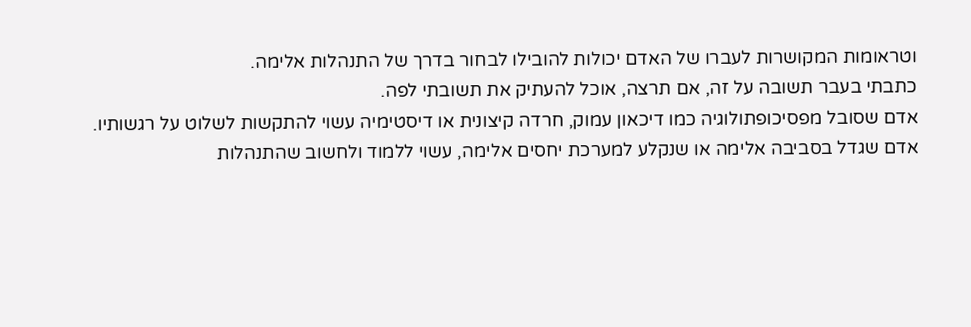וטראומות המקושרות לעברו של האדם יכולות להובילו לבחור בדרך של התנהלות אלימה.
כתבתי בעבר תשובה על זה, אם תרצה, אוכל להעתיק את תשובתי לפה.
אדם שסובל מפסיכופתולוגיה כמו דיכאון עמוק, חרדה קיצונית או דיסטימיה עשוי להתקשות לשלוט על רגשותיו.
אדם שגדל בסביבה אלימה או שנקלע למערכת יחסים אלימה, עשוי ללמוד ולחשוב שהתנהלות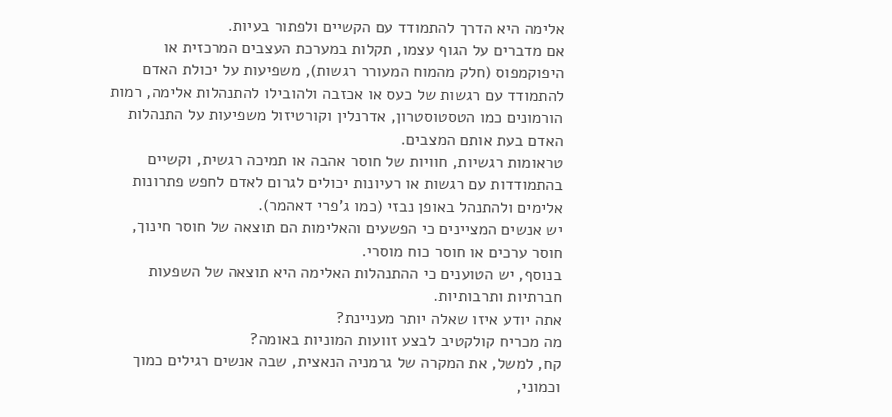אלימה היא הדרך להתמודד עם הקשיים ולפתור בעיות.
אם מדברים על הגוף עצמו, תקלות במערכת העצבים המרכזית או היפוקמפוס (חלק מהמוח המעורר רגשות), משפיעות על יכולת האדם להתמודד עם רגשות של כעס או אכזבה ולהובילו להתנהלות אלימה, רמות הורמונים כמו הטסטוסטרון, אדרנלין וקורטיזול משפיעות על התנהלות האדם בעת אותם המצבים.
טראומות רגשיות, חוויות של חוסר אהבה או תמיכה רגשית, וקשיים בהתמודדות עם רגשות או רעיונות יכולים לגרום לאדם לחפש פתרונות אלימים ולהתנהל באופן נבזי (כמו ג'פרי דאהמר).
יש אנשים המציינים כי הפשעים והאלימות הם תוצאה של חוסר חינוך, חוסר ערכים או חוסר כוח מוסרי.
בנוסף, יש הטוענים כי ההתנהלות האלימה היא תוצאה של השפעות חברתיות ותרבותיות.
אתה יודע איזו שאלה יותר מעניינת?
מה מכריח קולקטיב לבצע זוועות המוניות באומה?
קח, למשל, את המקרה של גרמניה הנאצית, שבה אנשים רגילים כמוך וכמוני,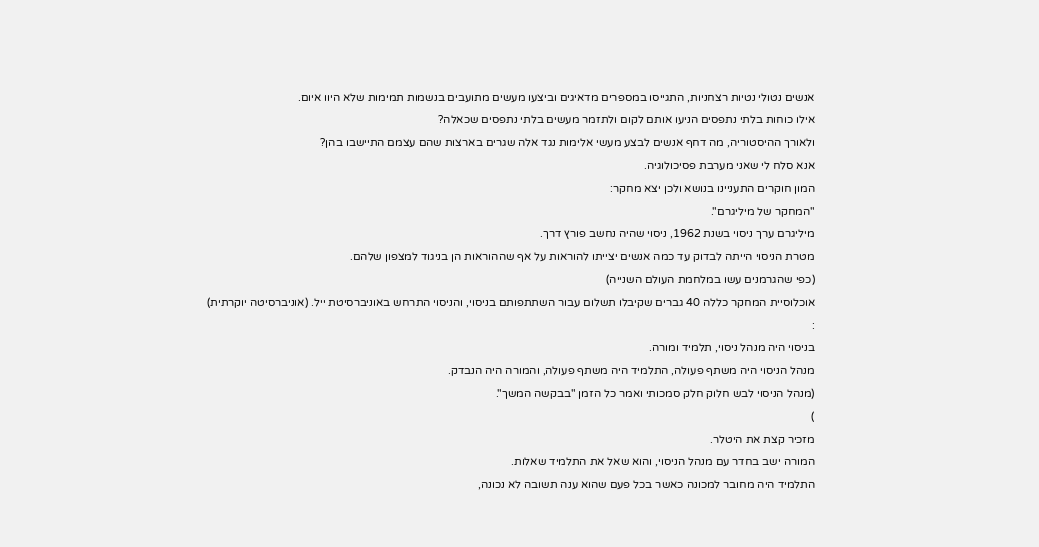אנשים נטולי נטיות רצחניות, התגייסו במספרים מדאיגים וביצעו מעשים מתועבים בנשמות תמימות שלא היוו איום.
אילו כוחות בלתי נתפסים הניעו אותם לקום ולתזמר מעשים בלתי נתפסים שכאלה?
ולאורך ההיסטוריה, מה דחף אנשים לבצע מעשי אלימות נגד אלה שגרים בארצות שהם עצמם התיישבו בהן?
אנא סלח לי שאני מערבת פסיכולוגיה.
המון חוקרים התעניינו בנושא ולכן יצא מחקר:
"המחקר של מיליגרם".
מיליגרם ערך ניסוי בשנת 1962, ניסוי שהיה נחשב פורץ דרך.
מטרת הניסוי הייתה לבדוק עד כמה אנשים יצייתו להוראות על אף שההוראות הן בניגוד למצפון שלהם.
(כפי שהגרמנים עשו במלחמת העולם השנייה)
אוכלוסיית המחקר כללה 40 גברים שקיבלו תשלום עבור השתתפותם בניסוי, והניסוי התרחש באוניברסיטת ייל. (אוניברסיטה יוקרתית)
:
בניסוי היה מנהל ניסוי, תלמיד ומורה.
מנהל הניסוי היה משתף פעולה, התלמיד היה משתף פעולה, והמורה היה הנבדק.
(מנהל הניסוי לבש חלוק חלק סמכותי ואמר כל הזמן "בבקשה המשך".
)
מזכיר קצת את היטלר.
המורה ישב בחדר עם מנהל הניסוי, והוא שאל את התלמיד שאלות.
התלמיד היה מחובר למכונה כאשר בכל פעם שהוא ענה תשובה לא נכונה,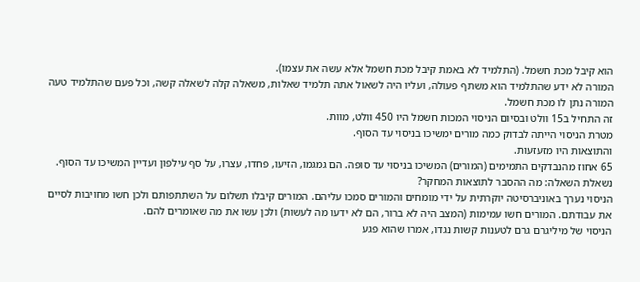הוא קיבל מכת חשמל. (התלמיד לא באמת קיבל מכת חשמל אלא עשה את עצמו).
המורה לא ידע שהתלמיד הוא משתף פעולה, ועליו היה לשאול אתה תלמיד שאלות, משאלה קלה לשאלה קשה, וכל פעם שהתלמיד טעה המורה נתן לו מכת חשמל.
זה התחיל ב15 וולט ובסיום הניסוי המכות חשמל היו 450 וולט, מוות.
מטרת הניסוי הייתה לבדוק כמה מורים ימשיכו בניסוי עד הסוף.
והתוצאות היו מזעזעות.
65 אחוז מהנבדקים התמימים (המורים) המשיכו בניסוי עד סופה. הם גמגמו, הזיעו, פחדו, עצרו, על סף עילפון ועדיין המשיכו עד הסוף.
נשאלת השאלה: מה ההסבר לתוצאות המחקר?
הניסוי נערך באוניברסיטה יוקרתית על ידי מומחים והמורים סמכו עליהם. המורים קיבלו תשלום על השתתפותם ולכן חשו מחויבות לסיים את עבודתם. המורים חשו עמימות (המצב היה לא ברור, הם לא ידעו מה לעשות) ולכן עשו את מה שאומרים להם.
הניסוי של מיליגרם גרם לטענות קשות נגדו, אמרו שהוא פגע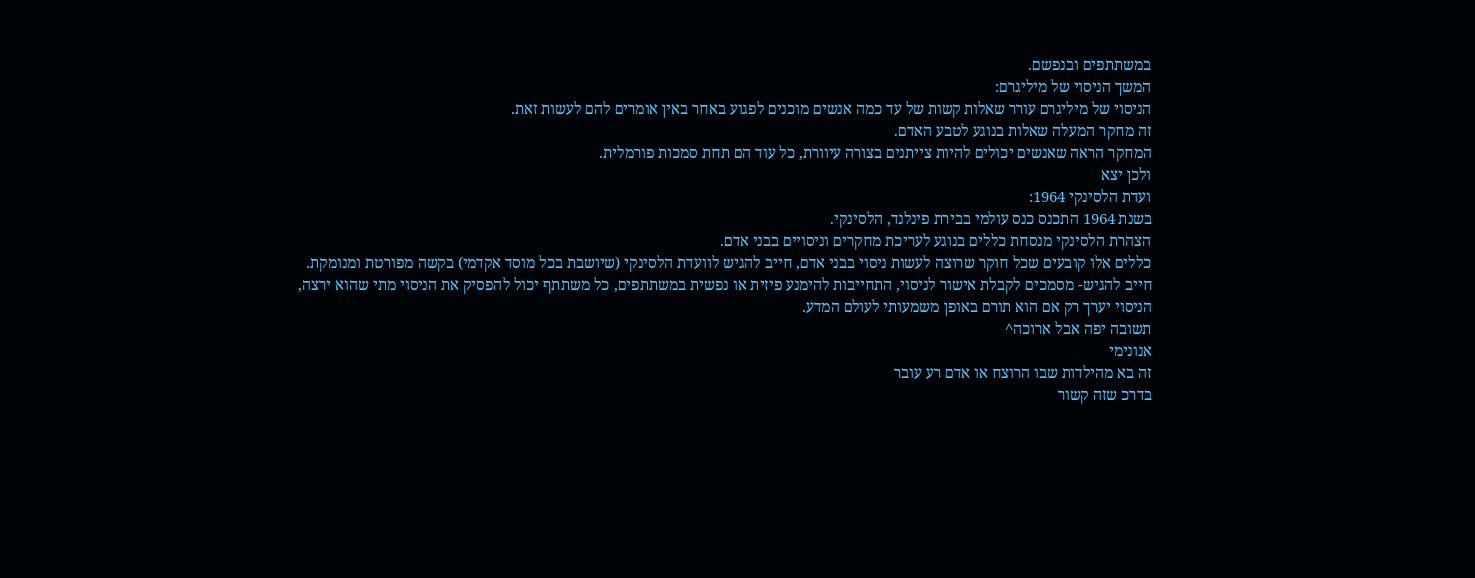במשתתפים ובנפשם.
המשך הניסוי של מיליגרם:
הניסוי של מיליגרם עורר שאלות קשות של עד כמה אנשים מוכנים לפגוע באחר באין אומרים להם לעשות זאת.
זה מחקר המעלה שאלות בנוגע לטבע האדם.
המחקר הראה שאנשים יכולים להיות צייתנים בצורה עיוורת, כל עוד הם תחת סמכות פורמלית.
ולכן יצא
ועדת הלסינקי 1964:
בשנת 1964 התכנס כנס עולמי בבירת פינלנד, הלסינקי.
הצהרת הלסינקי מנסחת כללים בנוגע לעריכת מחקרים וניסויים בבני אדם.
כללים אלו קובעים שכל חוקר שרוצה לעשות ניסוי בבני אדם, חייב להגיש לוועדת הלסינקי (שיושבת בכל מוסד אקדמי) בקשה מפורטת ומנומקת.
חייב להגיש- מסמכים לקבלת אישור לניסוי, התחייבות להימנע פיזית או נפשית במשתתפים, כל משתתף יכול להפסיק את הניסוי מתי שהוא ירצה, הניסוי יערך רק אם הוא תורם באופן משמעותי לעולם המדע.
תשובה יפה אבל ארוכה^
אנונימי
זה בא מהילדות שבו הרוצח או אדם רע עובר
בדרכ שזה קשור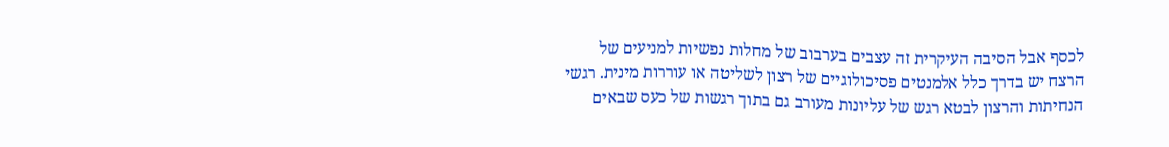לכסף אבל הסיבה העיקרית זה עצבים בערבוב של מחלות נפשיות למניעים של הרצח יש בדרך כלל אלמנטים פסיכולוגיים של רצון לשליטה או עוררות מינית. רגשי הנחיתות והרצון לבטא רגש של עליונות מעורב גם בתוך רגשות של כעס שבאים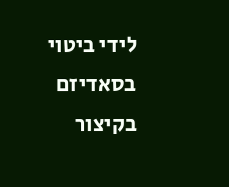לידי ביטוי בסאדיזם
בקיצור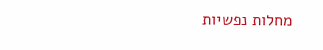מחלות נפשיות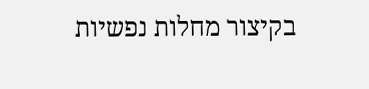בקיצור מחלות נפשיות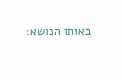באותו הנושא: